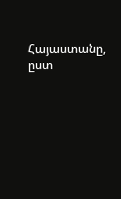Հայաստանը, ըստ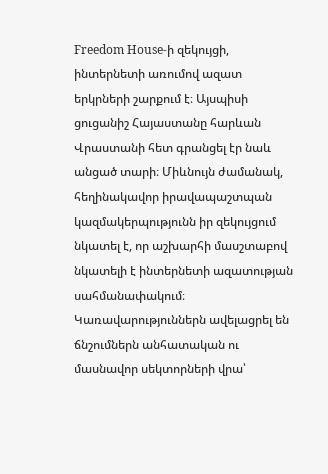Freedom House-ի զեկույցի, ինտերնետի առումով ազատ երկրների շարքում է։ Այսպիսի ցուցանիշ Հայաստանը հարևան Վրաստանի հետ գրանցել էր նաև անցած տարի։ Միևնույն ժամանակ, հեղինակավոր իրավապաշտպան կազմակերպությունն իր զեկույցում նկատել է, որ աշխարհի մասշտաբով նկատելի է ինտերնետի ազատության սահմանափակում։ Կառավարություններն ավելացրել են ճնշումներն անհատական ու մասնավոր սեկտորների վրա՝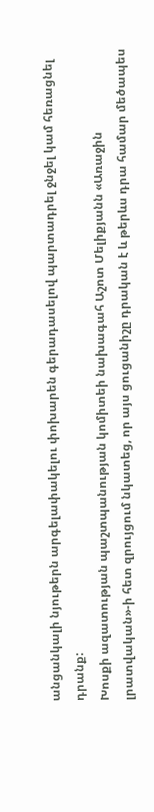անցանկալի նյութերն արգելափակելու փոխարեն գերադասելով պարտադրել ջնջել կամ հեռացնել դրանք:
Խոսքի ազատության պաշտպանության կոմիտեի նախագահ Աշոտ Մելիքյանն «Առաջին լրատվական»-ի հետ զրույցում նկատեց, որ այս ցուցանիշը դրական է և թերևս դրա համար մեծապես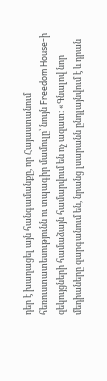դեր է խաղացել այն հանգամանքը, որ Հայաստանում հեռուստատեսությունն ու տպագիր մամուլը՝ նույն Freedom House-ի զեկույցների համաձայն համարվում են ոչ ազատ։ «Գնալով նոր մեդիաները զարգանում են, նրանց լսարանն ընդլայնվում է և դրան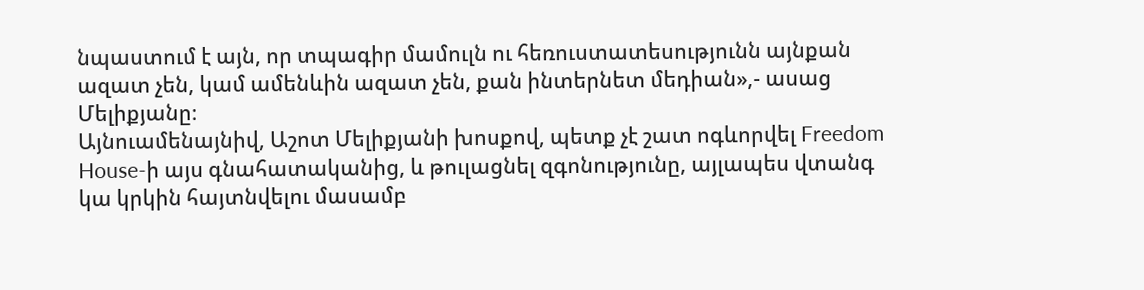նպաստում է այն, որ տպագիր մամուլն ու հեռուստատեսությունն այնքան ազատ չեն, կամ ամենևին ազատ չեն, քան ինտերնետ մեդիան»,- ասաց Մելիքյանը։
Այնուամենայնիվ, Աշոտ Մելիքյանի խոսքով, պետք չէ շատ ոգևորվել Freedom House-ի այս գնահատականից, և թուլացնել զգոնությունը, այլապես վտանգ կա կրկին հայտնվելու մասամբ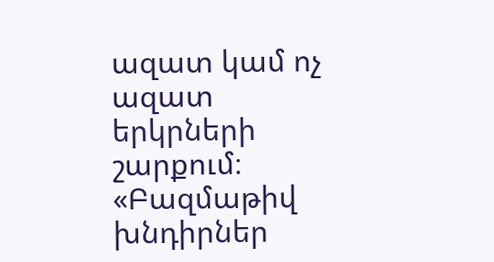ազատ կամ ոչ ազատ երկրների շարքում։ «Բազմաթիվ խնդիրներ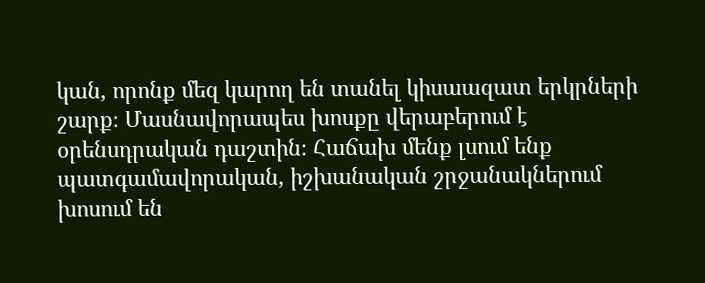կան, որոնք մեզ կարող են տանել կիսաազատ երկրների շարք։ Մասնավորապես խոսքը վերաբերում է օրենսդրական դաշտին։ Հաճախ մենք լսում ենք պատգամավորական, իշխանական շրջանակներում խոսում են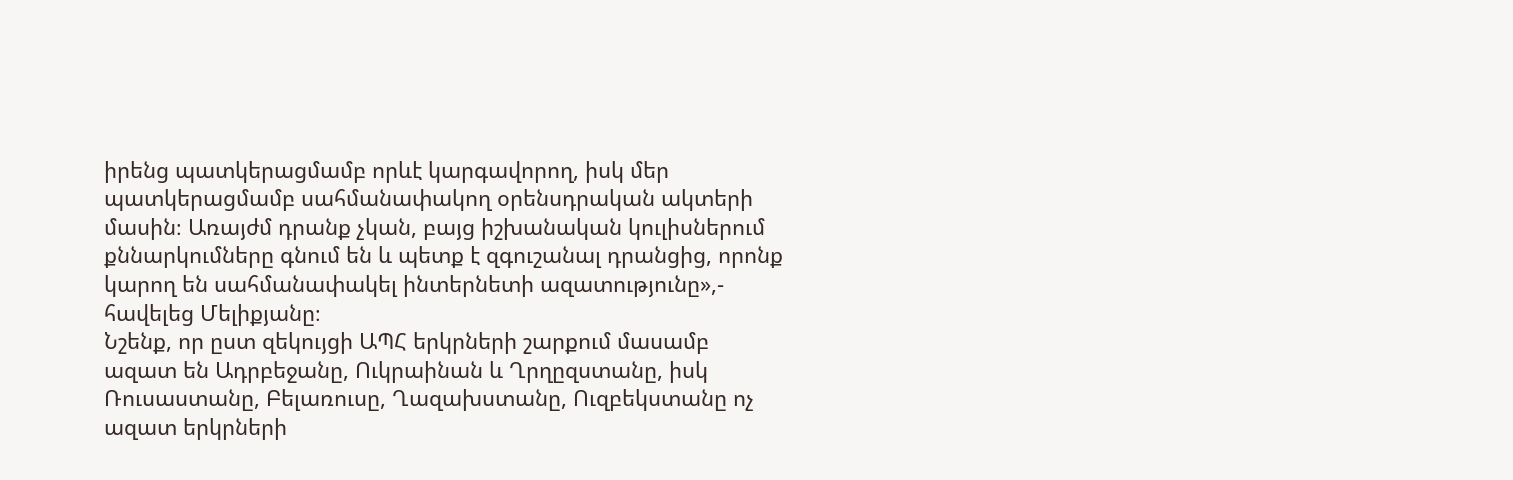իրենց պատկերացմամբ որևէ կարգավորող, իսկ մեր պատկերացմամբ սահմանափակող օրենսդրական ակտերի մասին։ Առայժմ դրանք չկան, բայց իշխանական կուլիսներում քննարկումները գնում են և պետք է զգուշանալ դրանցից, որոնք կարող են սահմանափակել ինտերնետի ազատությունը»,- հավելեց Մելիքյանը։
Նշենք, որ ըստ զեկույցի ԱՊՀ երկրների շարքում մասամբ ազատ են Ադրբեջանը, Ուկրաինան և Ղրղըզստանը, իսկ Ռուսաստանը, Բելառուսը, Ղազախստանը, Ուզբեկստանը ոչ ազատ երկրների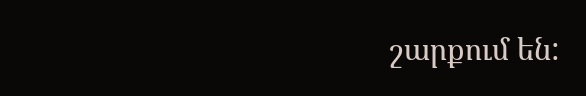շարքում են: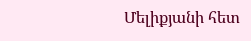Մելիքյանի հետ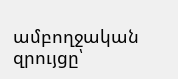ամբողջական զրույցը՝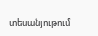տեսանյութում